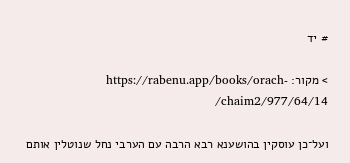# יד

> מקור: https://rabenu.app/books/orach-chaim2/977/64/14/

ועל־כן עוסקין בהושענא רבא הרבה עם הערבי נחל שנוטלין אותם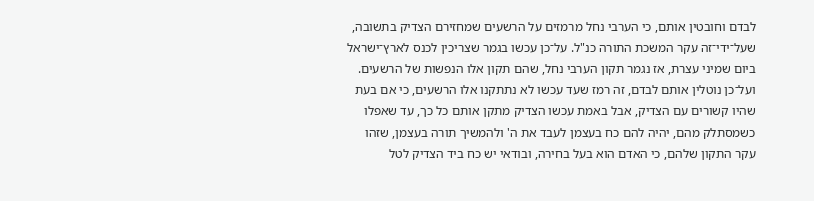לבדם וחובטין אותם, כי הערבי נחל מרמזים על הרשעים שמחזירם הצדיק בתשובה, שעל־ידי־זה עקר המשכת התורה כנ"ל. על־כן עכשו בגמר שצריכין לכנס לארץ־ישראל ביום שמיני עצרת, אז נגמר תקון הערבי נחל, שהם תקון אלו הנפשות של הרשעים. ועל־כן נוטלין אותם לבדם, זה רמז שעד עכשו לא נתתקנו אלו הרשעים, כי אם בעת שהיו קשורים עם הצדיק, אבל באמת עכשו הצדיק מתקן אותם כל כך, עד שאפלו כשמסתלק מהם, יהיה להם כח בעצמן לעבד את ה' ולהמשיך תורה בעצמן, שזהו עקר התקון שלהם, כי האדם הוא בעל בחירה, ובודאי יש כח ביד הצדיק לטל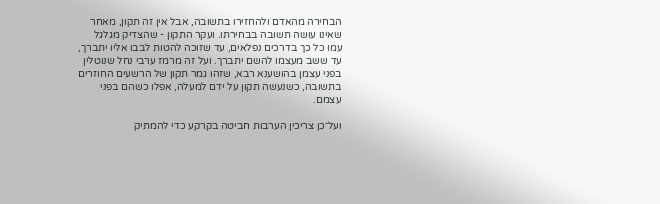הבחירה מהאדם ולהחזירו בתשובה, אבל אין זה תקון, מאחר שאינו עושה תשובה בבחירתו. ועקר התקון - שהצדיק מגלגל עמו כל כך בדרכים נפלאים, עד שזוכה להטות לבבו אליו יתברך, עד ששב מעצמו להשם יתברך. ועל זה מרמז ערבי נחל שנוטלין בפני עצמן בהושענא רבא, שזהו גמר תקון של הרשעים החוזרים בתשובה, כשנעשה תקון על ידם למעלה, אפלו כשהם בפני עצמם.

ועל־כן צריכין הערבות חביטה בקרקע כדי להמתיק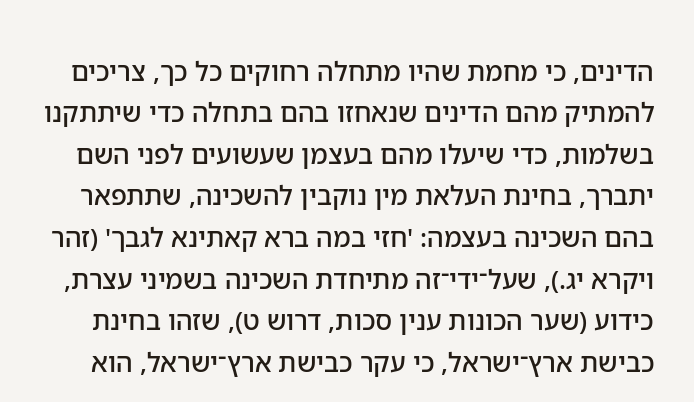הדינים, כי מחמת שהיו מתחלה רחוקים כל כך, צריכים להמתיק מהם הדינים שנאחזו בהם בתחלה כדי שיתתקנו בשלמות, כדי שיעלו מהם בעצמן שעשועים לפני השם יתברך, בחינת העלאת מין נוקבין להשכינה, שתתפאר בהם השכינה בעצמה: 'חזי במה ברא קאתינא לגבך' (זהר ויקרא יג.), שעל־ידי־זה מתיחדת השכינה בשמיני עצרת, כידוע (שער הכונות ענין סכות, דרוש ט), שזהו בחינת כבישת ארץ־ישראל, כי עקר כבישת ארץ־ישראל, הוא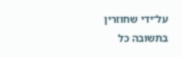על־ידי שחוזרין בתשובה כל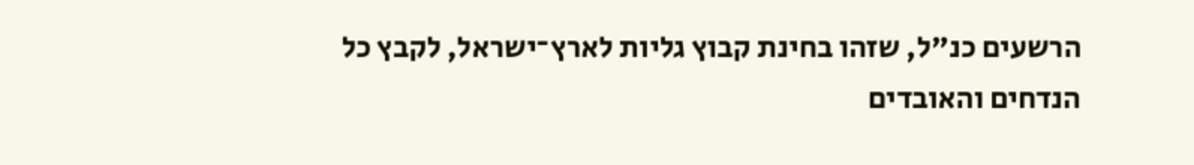הרשעים כנ"ל, שזהו בחינת קבוץ גליות לארץ־ישראל, לקבץ כל הנדחים והאובדים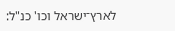לארץ־ישראל וכו' כנ"ל: